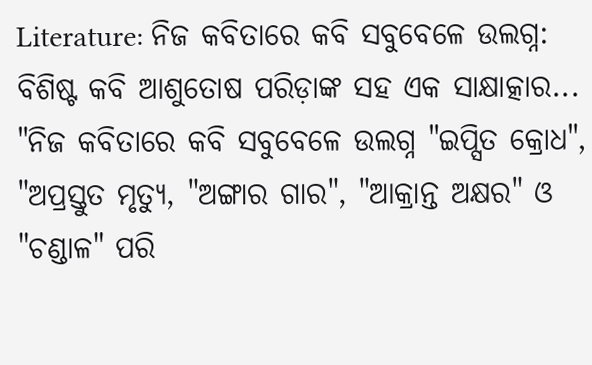Literature: ନିଜ କବିତାରେ କବି ସବୁବେଳେ ଉଲଗ୍ନ: ବିଶିଷ୍ଟ କବି ଆଶୁତୋଷ ପରିଡ଼ାଙ୍କ ସହ ଏକ ସାକ୍ଷାତ୍କାର...
"ନିଜ କବିତାରେ କବି ସବୁବେଳେ ଉଲଗ୍ନ "ଇପ୍ସିତ କ୍ରୋଧ", "ଅପ୍ରସ୍ତୁତ ମୃତ୍ୟୁ, "ଅଙ୍ଗାର ଗାର", "ଆକ୍ରାନ୍ତ ଅକ୍ଷର" ଓ "ଚଣ୍ଡାଳ" ପରି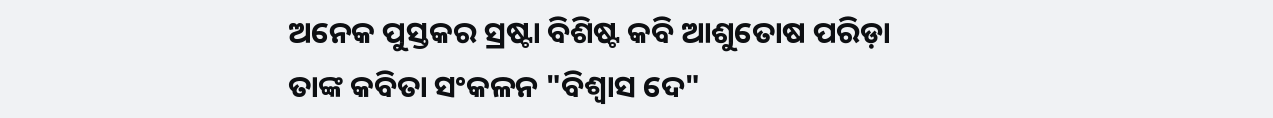ଅନେକ ପୁସ୍ତକର ସ୍ରଷ୍ଟା ବିଶିଷ୍ଟ କବି ଆଶୁତୋଷ ପରିଡ଼ା ତାଙ୍କ କବିତା ସଂକଳନ "ବିଶ୍ବାସ ଦେ"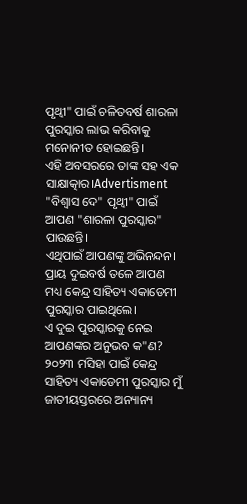ପୃଥ୍ବୀ" ପାଇଁ ଚଳିତବର୍ଷ ଶାରଳା ପୁରସ୍କାର ଲାଭ କରିବାକୁ ମନୋନୀତ ହୋଇଛନ୍ତି।
ଏହି ଅବସରରେ ତାଙ୍କ ସହ ଏକ ସାକ୍ଷାତ୍କାର।Advertisment "ବିଶ୍ବାସ ଦେ" ପୃଥ୍ବୀ" ପାଇଁ ଆପଣ "ଶାରଳା ପୁରସ୍କାର" ପାଉଛନ୍ତି।
ଏଥିପାଇଁ ଆପଣଙ୍କୁ ଅଭିନନ୍ଦନ।
ପ୍ରାୟ ଦୁଇବର୍ଷ ତଳେ ଆପଣ ମଧ୍ୟ କେନ୍ଦ୍ର ସାହିତ୍ୟ ଏକାଡେମୀ ପୁରସ୍କାର ପାଇଥିଲେ।
ଏ ଦୁଇ ପୁରସ୍କାରକୁ ନେଇ ଆପଣଙ୍କର ଅନୁଭବ କ"ଣ?
୨୦୨୩ ମସିହା ପାଇଁ କେନ୍ଦ୍ର ସାହିତ୍ୟ ଏକାଡେମୀ ପୁରସ୍କାର ମୁଁ ଜାତୀୟସ୍ତରରେ ଅନ୍ୟାନ୍ୟ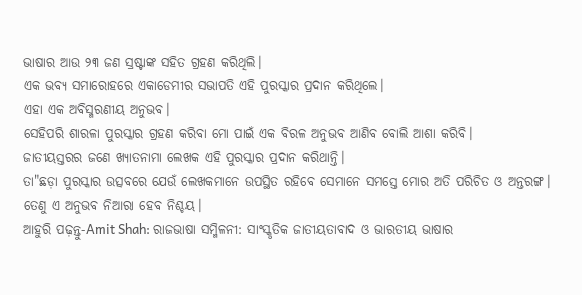ଭାଷାର ଆଉ ୨୩ ଜଣ ସ୍ରଷ୍ଟାଙ୍କ ସହିତ ଗ୍ରହଣ କରିଥିଲି।
ଏକ ଭବ୍ୟ ସମାରୋହରେ ଏକାଡେମୀର ସଭାପତି ଏହି ପୁରସ୍କାର ପ୍ରଦାନ କରିଥିଲେ।
ଏହା ଏକ ଅବିସ୍ମରଣୀୟ ଅନୁଭବ।
ସେହିପରି ଶାରଳା ପୁରସ୍କାର ଗ୍ରହଣ କରିବା ମୋ ପାଇଁ ଏକ ବିରଳ ଅନୁଭବ ଆଣିବ ବୋଲି ଆଶା କରିବି।
ଜାତୀୟସ୍ତରର ଜଣେ ଖ୍ୟାତନାମା ଲେଖକ ଏହି ପୁରସ୍କାର ପ୍ରଦାନ କରିଥାନ୍ତି।
ତା"ଛଡ଼ା ପୁରସ୍କାର ଉତ୍ସବରେ ଯେଉଁ ଲେଖକମାନେ ଉପସ୍ଥିତ ରହିବେ ସେମାନେ ସମସ୍ତେ ମୋର ଅତି ପରିଚିତ ଓ ଅନ୍ତରଙ୍ଗ।
ତେଣୁ ଏ ଅନୁଭବ ନିଆରା ହେବ ନିଶ୍ଚୟ।
ଆହୁରି ପଢ଼ନ୍ତୁ-Amit Shah: ରାଜଭାଷା ସମ୍ମିଳନୀ: ସାଂସ୍କୃତିକ ଜାତୀୟତାବାଦ ଓ ଭାରତୀୟ ଭାଷାର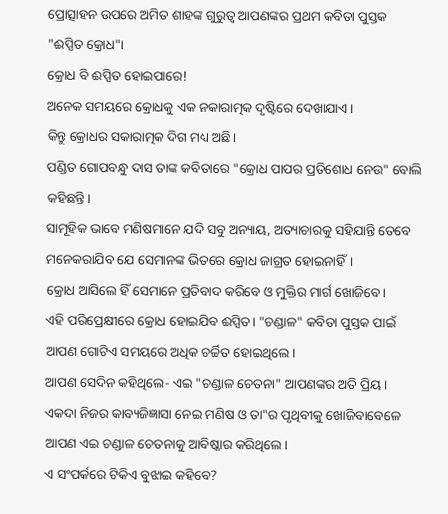ପ୍ରୋତ୍ସାହନ ଉପରେ ଅମିତ ଶାହଙ୍କ ଗୁରୁତ୍ବ ଆପଣଙ୍କର ପ୍ରଥମ କବିତା ପୁସ୍ତକ "ଈପ୍ସିତ କ୍ରୋଧ"।
କ୍ରୋଧ ବି ଈପ୍ସିତ ହୋଇପାରେ!
ଅନେକ ସମୟରେ କ୍ରୋଧକୁ ଏକ ନକାରାତ୍ମକ ଦୃଷ୍ଟିରେ ଦେଖାଯାଏ।
କିନ୍ତୁ କ୍ରୋଧର ସକାରାତ୍ମକ ଦିଗ ମଧ୍ୟ ଅଛି।
ପଣ୍ଡିତ ଗୋପବନ୍ଧୁ ଦାସ ତାଙ୍କ କବିତାରେ "କ୍ରୋଧ ପାପର ପ୍ରତିଶୋଧ ନେଉ" ବୋଲି କହିଛନ୍ତି।
ସାମୂହିକ ଭାବେ ମଣିଷମାନେ ଯଦି ସବୁ ଅନ୍ୟାୟ, ଅତ୍ୟାଚାରକୁ ସହିଯାନ୍ତି ତେବେ ମନେକରାଯିବ ଯେ ସେମାନଙ୍କ ଭିତରେ କ୍ରୋଧ ଜାଗ୍ରତ ହୋଇନାହିଁ।
କ୍ରୋଧ ଆସିଲେ ହିଁ ସେମାନେ ପ୍ରତିବାଦ କରିବେ ଓ ମୁକ୍ତିର ମାର୍ଗ ଖୋଜିବେ।
ଏହି ପରିପ୍ରେକ୍ଷୀରେ କ୍ରୋଧ ହୋଇଯିବ ଈପ୍ସିତ। "ଚଣ୍ଡାଳ" କବିତା ପୁସ୍ତକ ପାଇଁ ଆପଣ ଗୋଟିଏ ସମୟରେ ଅଧିକ ଚର୍ଚ୍ଚିତ ହୋଇଥିଲେ।
ଆପଣ ସେଦିନ କହିଥିଲେ- ଏଇ "ଚଣ୍ଡାଳ ଚେତନା" ଆପଣଙ୍କର ଅତି ପ୍ରିୟ।
ଏକଦା ନିଜର କାବ୍ୟଜିଜ୍ଞାସା ନେଇ ମଣିଷ ଓ ତା"ର ପୃଥିବୀକୁ ଖୋଜିବାବେଳେ ଆପଣ ଏଇ ଚଣ୍ଡାଳ ଚେତନାକୁ ଆବିଷ୍କାର କରିଥିଲେ।
ଏ ସଂପର୍କରେ ଟିକିଏ ବୁଝାଇ କହିବେ?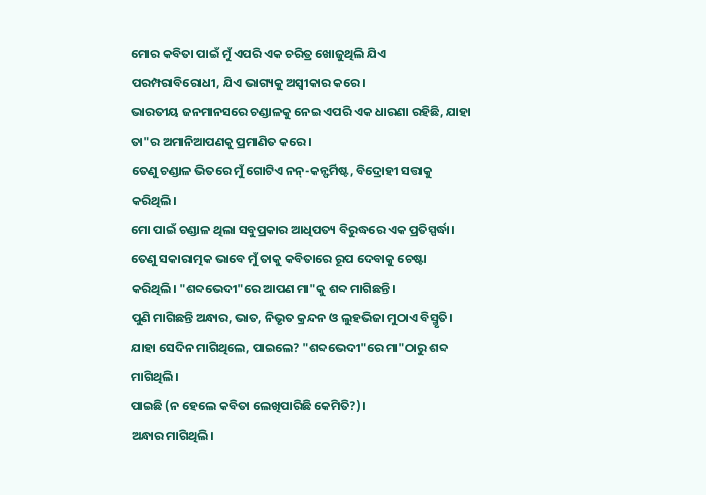ମୋର କବିତା ପାଇଁ ମୁଁ ଏପରି ଏକ ଚରିତ୍ର ଖୋଜୁଥିଲି ଯିଏ ପରମ୍ପରାବିରୋଧୀ, ଯିଏ ଭାଗ୍ୟକୁ ଅସ୍ବୀକାର କରେ।
ଭାରତୀୟ ଜନମାନସରେ ଚଣ୍ଡାଳକୁ ନେଇ ଏପରି ଏକ ଧାରଣା ରହିଛି, ଯାହା ତା"ର ଅମାନିଆପଣକୁ ପ୍ରମାଣିତ କରେ।
ତେଣୁ ଚଣ୍ଡାଳ ଭିତରେ ମୁଁ ଗୋଟିଏ ନନ୍-କନ୍ଫର୍ମିଷ୍ଟ, ବିଦ୍ରୋହୀ ସତ୍ତାକୁ କରିଥିଲି।
ମୋ ପାଇଁ ଚଣ୍ଡାଳ ଥିଲା ସବୁପ୍ରକାର ଆଧିପତ୍ୟ ବିରୁଦ୍ଧରେ ଏକ ପ୍ରତିସ୍ପର୍ଦ୍ଧା।
ତେଣୁ ସକାରାତ୍ମକ ଭାବେ ମୁଁ ତାକୁ କବିତାରେ ରୂପ ଦେବାକୁ ଚେଷ୍ଟା କରିଥିଲି। "ଶବ୍ଦଭେଦୀ"ରେ ଆପଣ ମା"କୁ ଶବ୍ଦ ମାଗିଛନ୍ତି।
ପୁଣି ମାଗିଛନ୍ତି ଅନ୍ଧାର, ଭାତ, ନିଭୃତ କ୍ରନ୍ଦନ ଓ ଲୁହଭିଜା ମୁଠାଏ ବିସ୍ମୃତି।
ଯାହା ସେଦିନ ମାଗିଥିଲେ, ପାଇଲେ? "ଶବ୍ଦଭେଦୀ"ରେ ମା"ଠାରୁ ଶବ୍ଦ ମାଗିଥିଲି।
ପାଇଛି (ନ ହେଲେ କବିତା ଲେଖିପାରିଛି କେମିତି?)।
ଅନ୍ଧାର ମାଗିଥିଲି।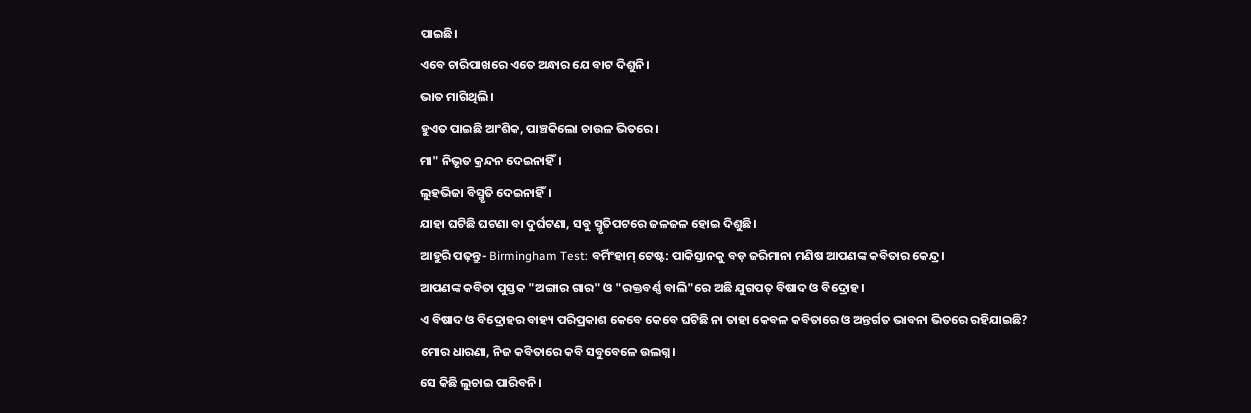ପାଇଛି।
ଏବେ ଚାରିପାଖରେ ଏତେ ଅନ୍ଧାର ଯେ ବାଟ ଦିଶୁନି।
ଭାତ ମାଗିଥିଲି।
ହୁଏତ ପାଇଛି ଆଂଶିକ, ପାଞ୍ଚକିଲୋ ଚାଉଳ ଭିତରେ।
ମା" ନିଭୃତ କ୍ରନ୍ଦନ ଦେଇନାହିଁ।
ଲୁହଭିଜା ବିସ୍ମୃତି ଦେଇନାହିଁ।
ଯାହା ଘଟିଛି ଘଟଣା ବା ଦୁର୍ଘଟଣା, ସବୁ ସ୍ମୃତିପଟରେ ଜଳଜଳ ହୋଇ ଦିଶୁଛି।
ଆହୁରି ପଢ଼ନ୍ତୁ- Birmingham Test: ବର୍ମିଂହାମ୍ ଟେଷ୍ଟ: ପାକିସ୍ତାନକୁ ବଡ଼ ଜରିମାନା ମଣିଷ ଆପଣଙ୍କ କବିତାର କେନ୍ଦ୍ର।
ଆପଣଙ୍କ କବିତା ପୁସ୍ତକ "ଅଙ୍ଗାର ଗାର" ଓ "ରକ୍ତବର୍ଣ୍ଣ ବାଲି"ରେ ଅଛି ଯୁଗପତ୍ ବିଷାଦ ଓ ବିଦ୍ରୋହ।
ଏ ବିଷାଦ ଓ ବିଦ୍ରୋହର ବାହ୍ୟ ପରିପ୍ରକାଶ କେବେ କେବେ ଘଟିଛି ନା ତାହା କେବଳ କବିତାରେ ଓ ଅନ୍ତର୍ଗତ ଭାବନା ଭିତରେ ରହିଯାଇଛି?
ମୋର ଧାରଣା, ନିଜ କବିତାରେ କବି ସବୁବେଳେ ଉଲଗ୍ନ।
ସେ କିଛି ଲୁଚାଇ ପାରିବନି।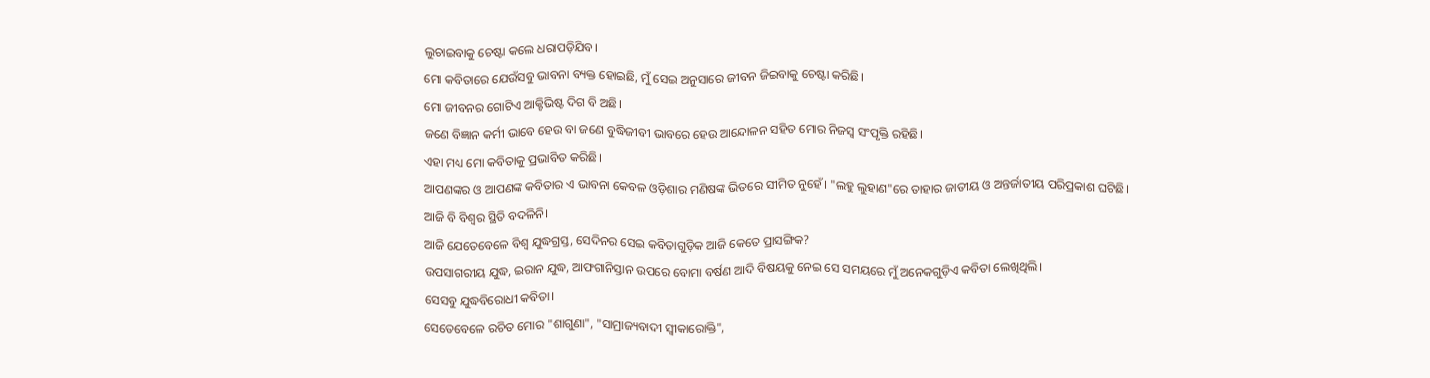ଲୁଚାଇବାକୁ ଚେଷ୍ଟା କଲେ ଧରାପଡ଼ିଯିବ।
ମୋ କବିତାରେ ଯେଉଁସବୁ ଭାବନା ବ୍ୟକ୍ତ ହୋଇଛି, ମୁଁ ସେଇ ଅନୁସାରେ ଜୀବନ ଜିଇବାକୁ ଚେଷ୍ଟା କରିଛି।
ମୋ ଜୀବନର ଗୋଟିଏ ଆକ୍ଟିଭିଷ୍ଟ ଦିଗ ବି ଅଛି।
ଜଣେ ବିଜ୍ଞାନ କର୍ମୀ ଭାବେ ହେଉ ବା ଜଣେ ବୁଦ୍ଧିଜୀବୀ ଭାବରେ ହେଉ ଆନ୍ଦୋଳନ ସହିତ ମୋର ନିଜସ୍ବ ସଂପୃକ୍ତି ରହିଛି।
ଏହା ମଧ୍ୟ ମୋ କବିତାକୁ ପ୍ରଭାବିତ କରିଛି।
ଆପଣଙ୍କର ଓ ଆପଣଙ୍କ କବିତାର ଏ ଭାବନା କେବଳ ଓଡ଼ିଶାର ମଣିଷଙ୍କ ଭିତରେ ସୀମିତ ନୁହେଁ। "ଲହୁ ଲୁହାଣ"ରେ ତାହାର ଜାତୀୟ ଓ ଅନ୍ତର୍ଜାତୀୟ ପରିପ୍ରକାଶ ଘଟିଛି।
ଆଜି ବି ବିଶ୍ବର ସ୍ଥିତି ବଦଳିନି।
ଆଜି ଯେତେବେଳେ ବିଶ୍ବ ଯୁଦ୍ଧଗ୍ରସ୍ତ, ସେଦିନର ସେଇ କବିତାଗୁଡ଼ିକ ଆଜି କେତେ ପ୍ରାସଙ୍ଗିକ?
ଉପସାଗରୀୟ ଯୁଦ୍ଧ, ଇରାନ ଯୁଦ୍ଧ, ଆଫଗାନିସ୍ତାନ ଉପରେ ବୋମା ବର୍ଷଣ ଆଦି ବିଷୟକୁ ନେଇ ସେ ସମୟରେ ମୁଁ ଅନେକଗୁଡ଼ିଏ କବିତା ଲେଖିଥିଲି।
ସେସବୁ ଯୁଦ୍ଧବିରୋଧୀ କବିତା।
ସେତେବେଳେ ରଚିତ ମୋର "ଶାଗୁଣା", "ସାମ୍ରାଜ୍ୟବାଦୀ ସ୍ବୀକାରୋକ୍ତି",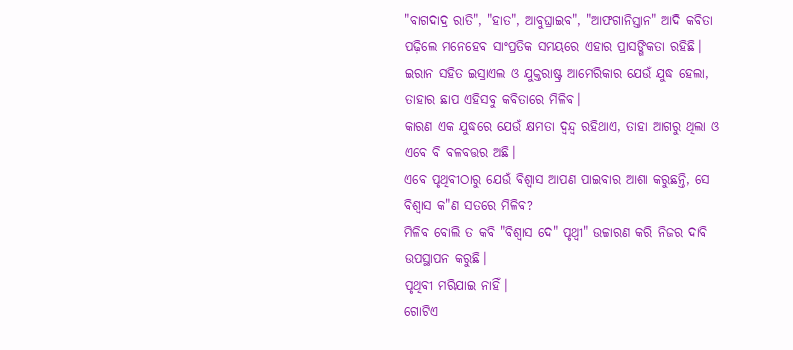"ବାଗଦାଦ୍ର ରାତି", "ହାତ", ଆବୁଘ୍ରାଇବ", "ଆଫଗାନିସ୍ତାନ" ଆଦି କବିତା ପଢ଼ିଲେ ମନେହେବ ସାଂପ୍ରତିକ ସମୟରେ ଏହାର ପ୍ରାସଙ୍ଗିକତା ରହିଛି।
ଇରାନ ସହିତ ଇସ୍ରାଏଲ ଓ ଯୁକ୍ତରାଷ୍ଟ୍ର ଆମେରିକାର ଯେଉଁ ଯୁଦ୍ଧ ହେଲା, ତାହାର ଛାପ ଏହିସବୁ କବିତାରେ ମିଳିବ।
କାରଣ ଏକ ଯୁଦ୍ଧରେ ଯେଉଁ କ୍ଷମତା ଦ୍ବନ୍ଦ୍ବ ରହିଥାଏ, ତାହା ଆଗରୁ ଥିଲା ଓ ଏବେ ବି ବଳବତ୍ତର ଅଛି।
ଏବେ ପୃଥିବୀଠାରୁ ଯେଉଁ ବିଶ୍ବାସ ଆପଣ ପାଇବାର ଆଶା କରୁଛନ୍ତି, ସେ ବିଶ୍ବାସ କ"ଣ ସତରେ ମିଳିବ?
ମିଳିବ ବୋଲି ତ କବି "ବିଶ୍ବାସ ଦେ" ପୃଥ୍ବୀ" ଉଚ୍ଚାରଣ କରି ନିଜର ଦାବି ଉପସ୍ଥାପନ କରୁଛି।
ପୃଥିବୀ ମରିଯାଇ ନାହିଁ।
ଗୋଟିଏ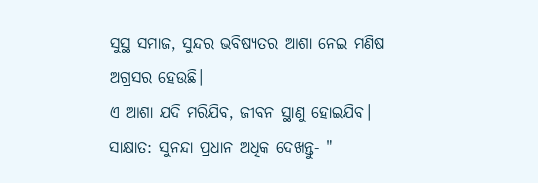ସୁସ୍ଥ ସମାଜ, ସୁନ୍ଦର ଭବିଷ୍ୟତର ଆଶା ନେଇ ମଣିଷ ଅଗ୍ରସର ହେଉଛି।
ଏ ଆଶା ଯଦି ମରିଯିବ, ଜୀବନ ସ୍ଥାଣୁ ହୋଇଯିବ।
ସାକ୍ଷାତ: ସୁନନ୍ଦା ପ୍ରଧାନ ଅଧିକ ଦେଖନ୍ତୁ- "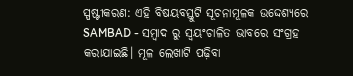ସ୍ପଷ୍ଟୀକରଣ: ଏହି ବିଷୟବସ୍ତୁଟି ସୂଚନାମୂଳକ ଉଦ୍ଦେଶ୍ୟରେ SAMBAD - ସମ୍ବାଦ ରୁ ସ୍ୱୟଂଚାଳିତ ଭାବରେ ସଂଗ୍ରହ କରାଯାଇଛି। ମୂଳ ଲେଖାଟି ପଢ଼ିବା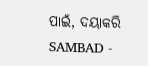ପାଇଁ, ଦୟାକରି SAMBAD -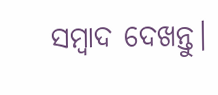ସମ୍ବାଦ ଦେଖନ୍ତୁ।